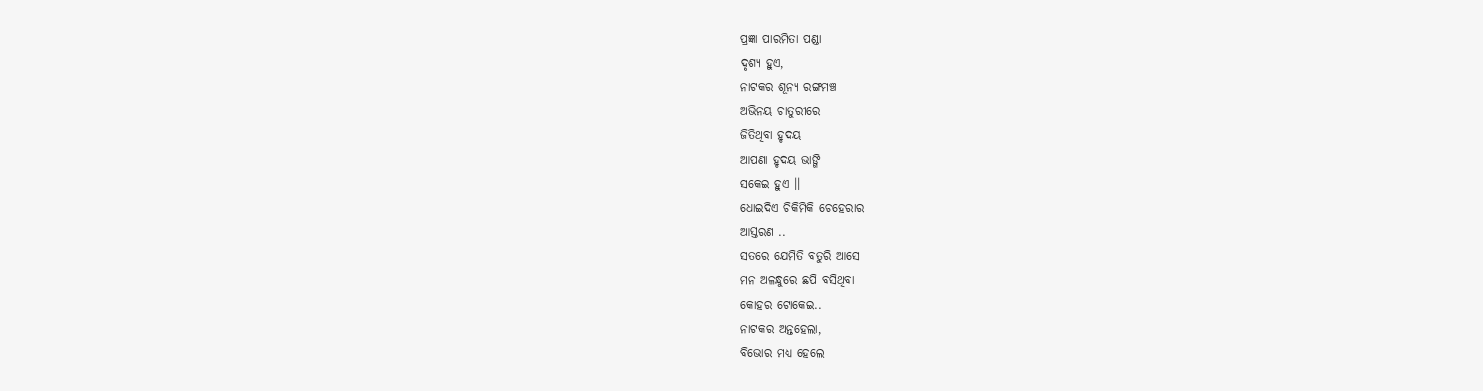ପ୍ରଜ୍ଞା ପାରମିତା ପଣ୍ଡା
ଦୃଶ୍ୟ ହୁଏ,
ନାଟକର ଶୂନ୍ୟ ରଙ୍ଗମଞ୍ଚ
ଅଭିନୟ ଚାତୁରୀରେ
ଜିତିଥିବା ହୃଦୟ
ଆପଣା ହୃଦୟ ଭାଙ୍ଗି
ସକେଇ ହୁଏ ।।
ଧୋଇଦିଏ ଚିକିମିକି ଚେହେରାର
ଆସ୍ତରଣ ..
ସତରେ ଯେମିତି ବତୁରି ଆସେ
ମନ ଅଳନ୍ଧୁରେ ଛପି ବସିଥିବା
କୋହର ଟୋକେଇ..
ନାଟକର ଅନ୍ତହେଲା,
ବିଭୋର ମଧ୍ୟ ହେଲେ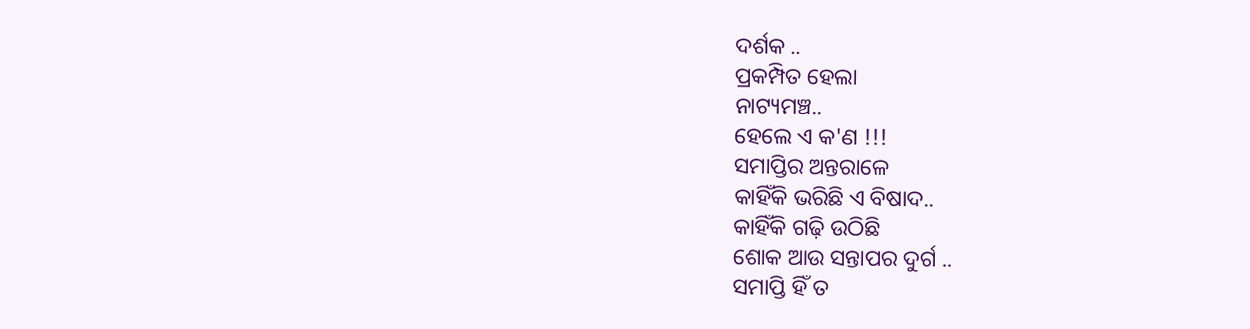ଦର୍ଶକ ..
ପ୍ରକମ୍ପିତ ହେଲା
ନାଟ୍ୟମଞ୍ଚ..
ହେଲେ ଏ କ'ଣ !!!
ସମାପ୍ତିର ଅନ୍ତରାଳେ
କାହିଁକି ଭରିଛି ଏ ବିଷାଦ..
କାହିଁକି ଗଢ଼ି ଉଠିଛି
ଶୋକ ଆଉ ସନ୍ତାପର ଦୁର୍ଗ ..
ସମାପ୍ତି ହିଁ ତ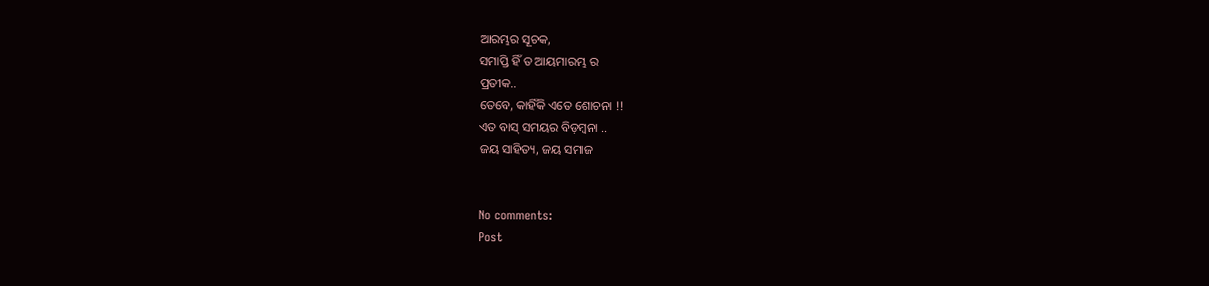ଆରମ୍ଭର ସୂଚକ,
ସମାପ୍ତି ହିଁ ତ ଆୟମାରମ୍ଭ ର
ପ୍ରତୀକ..
ତେବେ, କାହିଁକି ଏତେ ଶୋଚନା !!
ଏତ ବାସ୍ ସମୟର ବିଡ଼ମ୍ବନା ..
ଜୟ ସାହିତ୍ୟ, ଜୟ ସମାଜ


No comments:
Post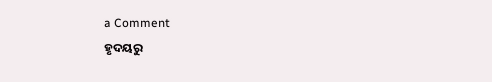a Comment
ହୃଦୟରୁ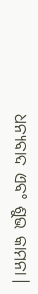ଧନ୍ୟବାଦ ଏବଂ ଶୁଭ କାମନା।